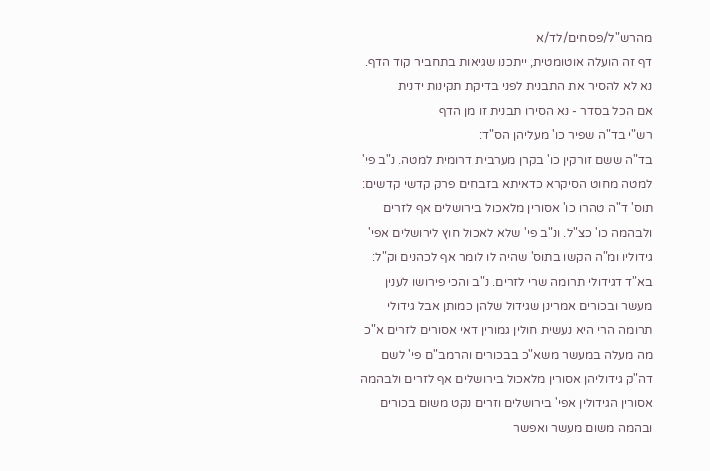מהרש"ל/פסחים/לד/א
דף זה הועלה אוטומטית, ייתכנו שגיאות בתחביר קוד הדף. נא לא להסיר את התבנית לפני בדיקת תקינות ידנית
אם הכל בסדר - נא הסירו תבנית זו מן הדף
רש"י בד"ה שפיר כו' מעליהן הס"ד:
בד"ה ששם זורקין כו' בקרן מערבית דרומית למטה. נ"ב פי' למטה מחוט הסיקרא כדאיתא בזבחים פרק קדשי קדשים:
תוס' ד"ה טהרו כו' אסורין מלאכול בירושלים אף לזרים ולבהמה כו' כצ"ל. ונ"ב פי' שלא לאכול חוץ לירושלים אפי' גידוליו ומ"ה הקשו בתוס' שהיה לו לומר אף לכהנים וק"ל:
בא"ד דגידולי תרומה שרי לזרים. נ"ב והכי פירושו לענין מעשר ובכורים אמרינן שגידול שלהן כמותן אבל גידולי תרומה הרי היא נעשית חולין גמורין דאי אסורים לזרים א"כ מה מעלה במעשר משא"כ בבכורים והרמב"ם פי' לשם דה"ק גידוליהן אסורין מלאכול בירושלים אף לזרים ולבהמה אסורין הגידולין אפי' בירושלים וזרים נקט משום בכורים ובהמה משום מעשר ואפשר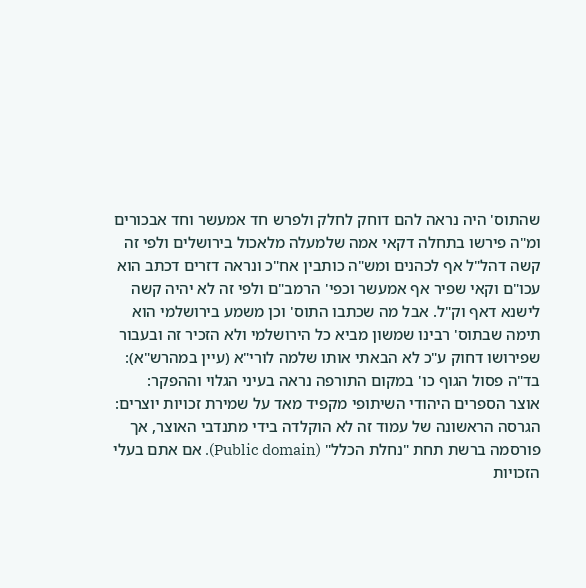שהתוס' היה נראה להם דוחק לחלק ולפרש חד אמעשר וחד אבכורים ומ"ה פירשו בתחלה דקאי אמה שלמעלה מלאכול בירושלים ולפי זה קשה דהל"ל אף לכהנים ומש"ה כותבין אח"כ ונראה דזרים דכתב הוא עכו"ם וקאי שפיר אף אמעשר וכפי' הרמב"ם ולפי זה לא יהיה קשה לישנא דאף וק"ל. אבל מה שכתבו התוס' וכן משמע בירושלמי הוא תימה שבתוס' רבינו שמשון מביא כל הירושלמי ולא הזכיר זה ובעבור שפירושו דחוק ע"כ לא הבאתי אותו שלמה לורי"א (עיין במהרש"א):
בד"ה פסול הגוף כו' במקום התורפה נראה בעיני הגלוי וההפקר:
אוצר הספרים היהודי השיתופי מקפיד מאד על שמירת זכויות יוצרים: הגרסה הראשונה של עמוד זה לא הוקלדה בידי מתנדבי האוצר, אך פורסמה ברשת תחת "נחלת הכלל" (Public domain). אם אתם בעלי הזכויות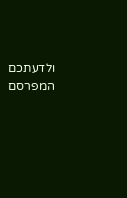ולדעתכם המפרסם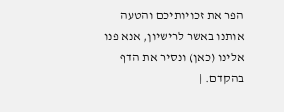הפר את זכויותיכם והטעה אותנו באשר לרישיון, אנא פנו אלינו (כאן) ונסיר את הדף בהקדם. |